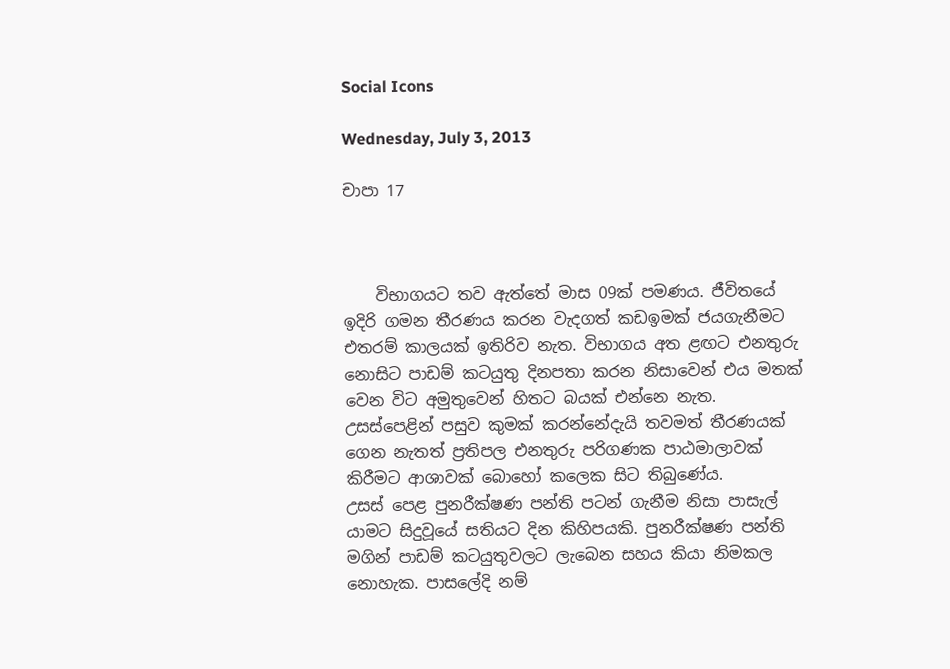Social Icons

Wednesday, July 3, 2013

චාපා 17



    විභාගයට තව ඇත්තේ මාස 09ක් පමණය. ජීවිතයේ ඉදිරි ගමන තීරණය කරන වැදගත් කඩඉමක් ජයගැනීමට එතරම් කාලයක් ඉතිරිව නැත. විභාගය අත ළඟට එනතුරු නොසිට පාඩම් කටයුතු දිනපතා කරන නිසාවෙන් එය මතක් වෙන විට අමුතුවෙන් හිතට බයක් එන්නෙ නැත. උසස්පෙළින් පසුව කුමක් කරන්නේදැයි තවමත් තීරණයක් ගෙන නැතත් ප්‍රතිපල එනතුරු පරිගණක පාඨමාලාවක් කිරීමට ආශාවක් බොහෝ කලෙක සිට තිබුණේය.
උසස් පෙළ පුනරීක්ෂණ පන්ති පටන් ගැනීම නිසා පාසැල් යාමට සිදුවූයේ සතියට දින කිහිපයකි. පුනරීක්ෂණ පන්ති මගින් පාඩම් කටයුතුවලට ලැබෙන සහය කියා නිමකල නොහැක. පාසලේදි නම්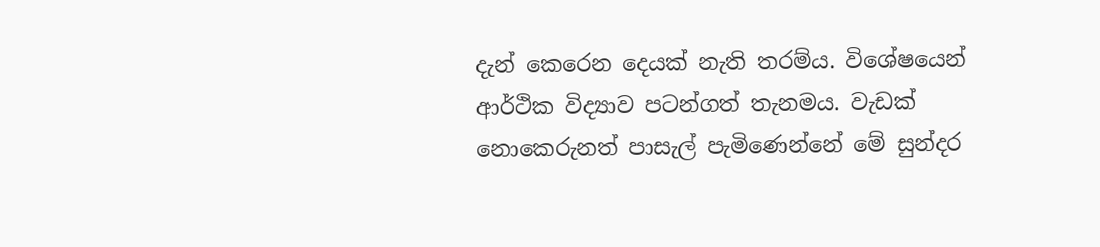දැන් කෙරෙන දෙයක් නැති තරම්ය. විශේෂයෙන් ආර්ථික විද්‍යාව පටන්ගත් තැනමය. වැඩක්  නොකෙරුනත් පාසැල් පැමිණෙන්නේ මේ සුන්දර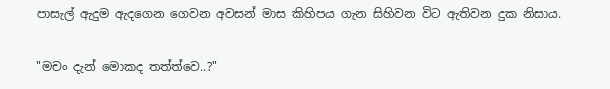පාසැල් ඇදුම ඇදගෙන ගෙවන අවසන් මාස කිහිපය ගැන සිහිවන විට ඇතිවන දුක නිසාය.

"මචං දැන් මොකද තත්ත්වෙ..?"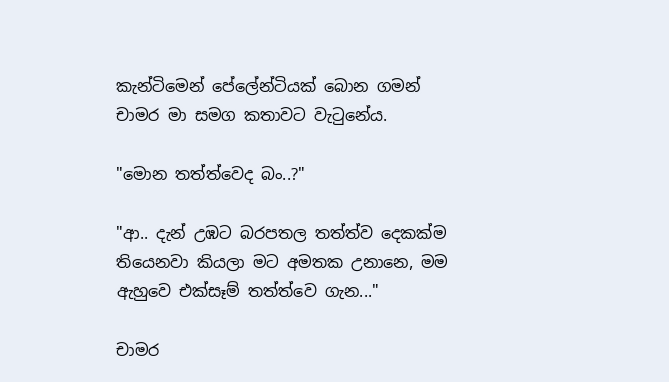කැන්ටිමෙන් පේලේන්ටියක් බොන ගමන් චාමර මා සමග කතාවට වැටුනේය.

"මොන තත්ත්වෙද බං..?"

"ආ.. දැන් උඹට බරපතල තත්ත්ව දෙකක්ම තියෙනවා කියලා මට අමතක උනානෙ, මම ඇහුවෙ එක්සෑම් තත්ත්වෙ ගැන..."

චාමර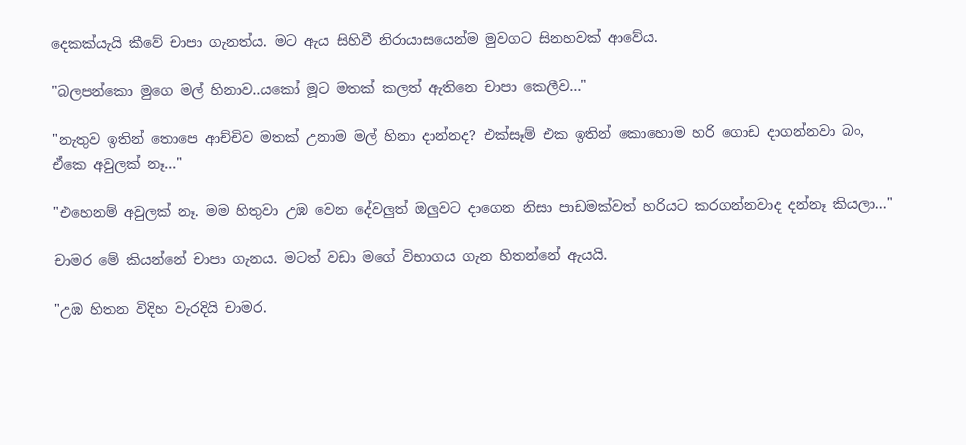දෙකක්යැයි කීවේ චාපා ගැනත්ය. මට ඇය සිහිවී නිරායාසයෙන්ම මුවගට සිනහවක් ආවේය.

"බලපන්කො මුගෙ මල් හිනාව..යකෝ මූට මතක් කලත් ඇතිනෙ චාපා කෙලීව..."

"නැතුව ඉතින් තොපෙ ආච්චිව මතක් උනාම මල් හිනා දාන්නද? එක්සෑම් එක ඉතින් කොහොම හරි ගොඩ දාගන්නවා බං, ඒකෙ අවුලක් නෑ..."

"එහෙනම් අවුලක් නෑ. මම හිතුවා උඹ වෙන දේවලුත් ඔලුවට දාගෙන නිසා පාඩමක්වත් හරියට කරගන්නවාද දන්නෑ කියලා..."

චාමර මේ කියන්නේ චාපා ගැනය. මටත් වඩා මගේ විභාගය ගැන හිතන්නේ ඇයයි.

"උඹ හිතන විදිහ වැරදියි චාමර.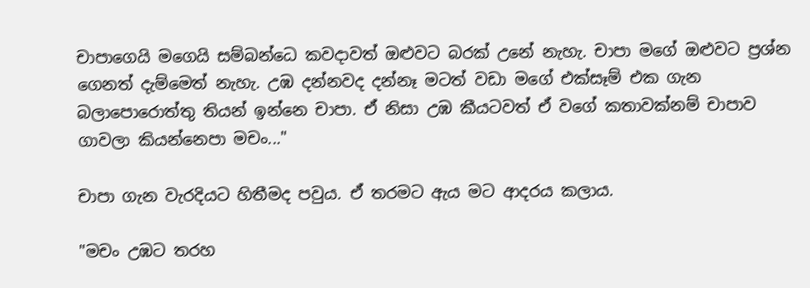චාපාගෙයි මගෙයි සම්බන්ධෙ කවදාවත් ඔළුවට බරක් උනේ නැහැ. චාපා මගේ ඔළුවට ප්‍රශ්න ගෙනත් දැම්මෙත් නැහැ. උඹ දන්නවද දන්නෑ මටත් වඩා මගේ එක්සෑම් එක ගැන බලාපොරොත්තු තියන් ඉන්නෙ චාපා. ඒ නිසා උඹ කීයටවත් ඒ වගේ කතාවක්නම් චාපාව ගාවලා කියන්නෙපා මචං..."

චාපා ගැන වැරදියට හිතීමද පවුය. ඒ තරමට ඇය මට ආදරය කලාය.

"මචං උඹට තරහ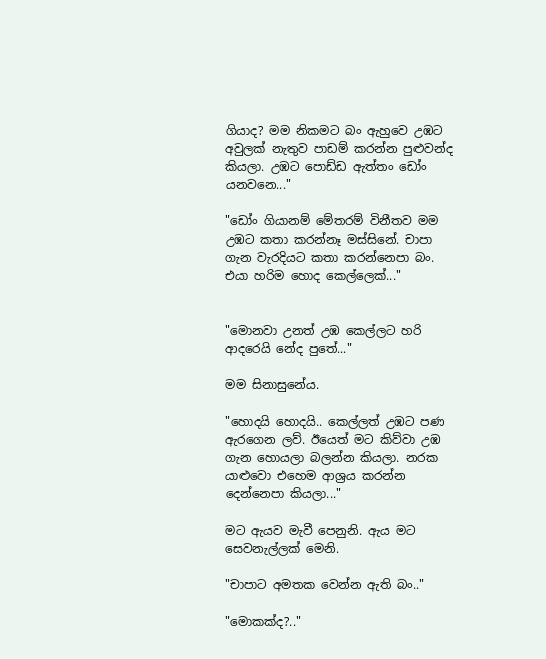ගියාද? මම නිකමට බං ඇහුවෙ උඹට අවුලක් නැතුව පාඩම් කරන්න පුළුවන්ද කියලා. උඹට පොඩ්ඩ ඇත්තං ඩෝං යනවනෙ..."

"ඩෝං ගියානම් මේතරම් විනීතව මම උඹට කතා කරන්නෑ මස්සිනේ. චාපා ගැන වැරදියට කතා කරන්නෙපා බං. එයා හරිම හොද කෙල්ලෙක්..."


"මොනවා උනත් උඹ කෙල්ලට හරි ආදරෙයි නේද පුතේ..."

මම සිනාසුනේය.

"හොදයි හොදයි.. කෙල්ලත් උඹට පණ ඇරගෙන ලව්. ඊයෙත් මට කිව්වා උඹ ගැන හොයලා බලන්න කියලා. නරක යාළුවො එහෙම ආශ්‍රය කරන්න දෙන්නෙපා කියලා..."

මට ඇයව මැවී පෙනුනි. ඇය මට සෙවනැල්ලක් මෙනි.

"චාපාට අමතක වෙන්න ඇති බං.."

"මොකක්ද?.."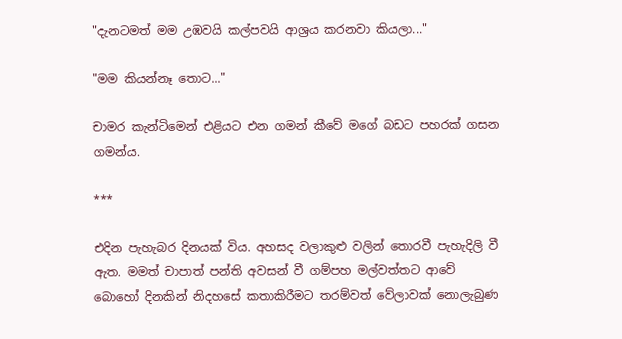"දැනටමත් මම උඹවයි කල්පවයි ආශ්‍රය කරනවා කියලා..."

"මම කියන්නෑ තොට..."

චාමර කැන්ටිමෙන් එළියට එන ගමන් කීවේ මගේ බඩට පහරක් ගසන ගමන්ය.

***

එදින පැහැබර දිනයක් විය. අහසද වලාකුළු වලින් තොරවී පැහැදිලි වී ඇත. මමත් චාපාත් පන්ති අවසන් වී ගම්පහ මල්වත්තට ආවේ බොහෝ දිනකින් නිදහසේ කතාකිරීමට තරම්වත් වේලාවක් නොලැබුණ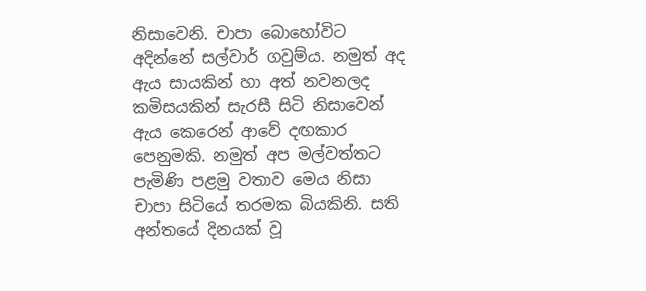නිසාවෙනි. චාපා බොහෝවිට අදින්නේ සල්වාර් ගවුම්ය. නමුත් අද ඇය සායකින් හා අත් නවනලද කමිසයකින් සැරසී සිටි නිසාවෙන් ඇය කෙරෙන් ආවේ දඟකාර පෙනුමකි. නමුත් අප මල්වත්තට පැමිණි පළමු වතාව මෙය නිසා චාපා සිටියේ තරමක බියකිනි. සති අන්තයේ දිනයක් වූ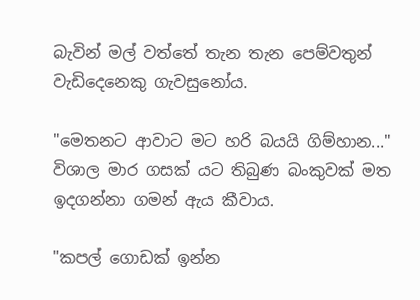බැවින් මල් වත්තේ තැන තැන පෙම්වතුන් වැඩිදෙනෙකු ගැවසුනෝය.

"මෙතනට ආවාට මට හරි බයයි ගිම්හාන..."
විශාල මාර ගසක් යට තිබුණ බංකුවක් මත ඉදගන්නා ගමන් ඇය කීවාය.

"කපල් ගොඩක් ඉන්න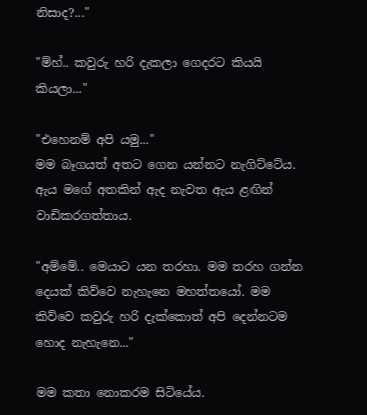නිසාද?..."

"ම්හ්.. කවුරු හරි දැකලා ගෙදරට කියයි කියලා..."

"එහෙනම් අපි යමු..."
මම බෑගයත් අතට ගෙන යන්නට නැගිට්ටේය. ඇය මගේ අතකින් ඇද නැවත ඇය ළඟින් වාඩිකරගත්තාය.

"අම්මේ.. මෙයාට යන තරහා. මම තරහ ගන්න දෙයක් කිව්වෙ නැහැනෙ මහත්තයෝ. මම කිව්වෙ කවුරු හරි දැක්කොත් අපි දෙන්නටම හොද නැහැනෙ..."

මම කතා නොකරම සිටියේය.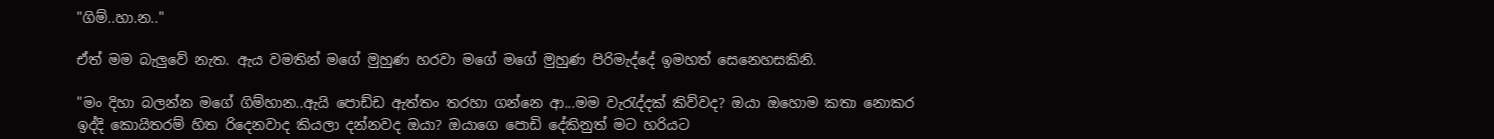"ගිම්..හා.න.."

ඒත් මම බැලුවේ නැත. ඇය වමතින් මගේ මුහුණ හරවා මගේ මගේ මුහුණ පිරිමැද්දේ ඉමහත් සෙනෙහසකිනි.

"මං දිහා බලන්න මගේ ගිම්හාන..ඇයි පොඩ්ඩ ඇත්තං තරහා ගන්නෙ ආ...මම වැරැද්දක් කිව්වද? ඔයා ඔහොම කතා නොකර ඉද්දි කොයිතරම් හිත රිදෙනවාද කියලා දන්නවද ඔයා? ඔයාගෙ පොඩි දේකිනුත් මට හරියට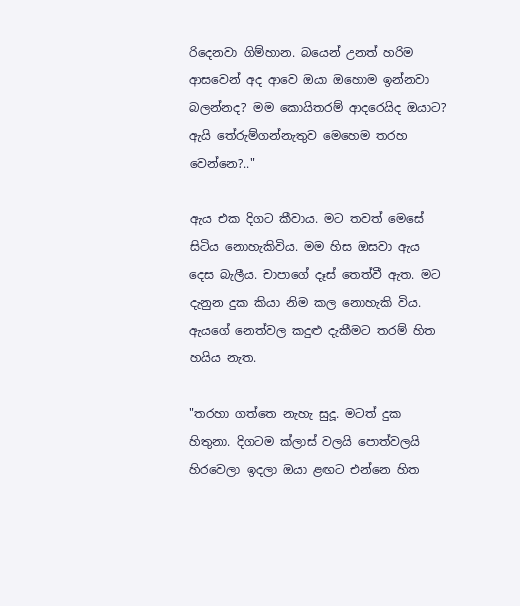රිදෙනවා ගිම්හාන. බයෙන් උනත් හරිම ආසවෙන් අද ආවෙ ඔයා ඔහොම ඉන්නවා බලන්නද? මම කොයිතරම් ආදරෙයිද ඔයාට? ඇයි තේරුම්ගන්නැතුව මෙහෙම තරහ වෙන්නෙ?.."

ඇය එක දිගට කීවාය. මට තවත් මෙසේ සිටිය නොහැකිවිය. මම හිස ඔසවා ඇය දෙස බැලීය. චාපාගේ දෑස් තෙත්වී ඇත. මට දැනුන දුක කියා නිම කල නොහැකි විය. ඇයගේ නෙත්වල කදුළු දැකීමට තරම් හිත හයිය නැත.

"තරහා ගත්තෙ නැහැ සුදූ. මටත් දුක හිතුනා. දිගටම ක්ලාස් වලයි පොත්වලයි හිරවෙලා ඉදලා ඔයා ළඟට එන්නෙ හිත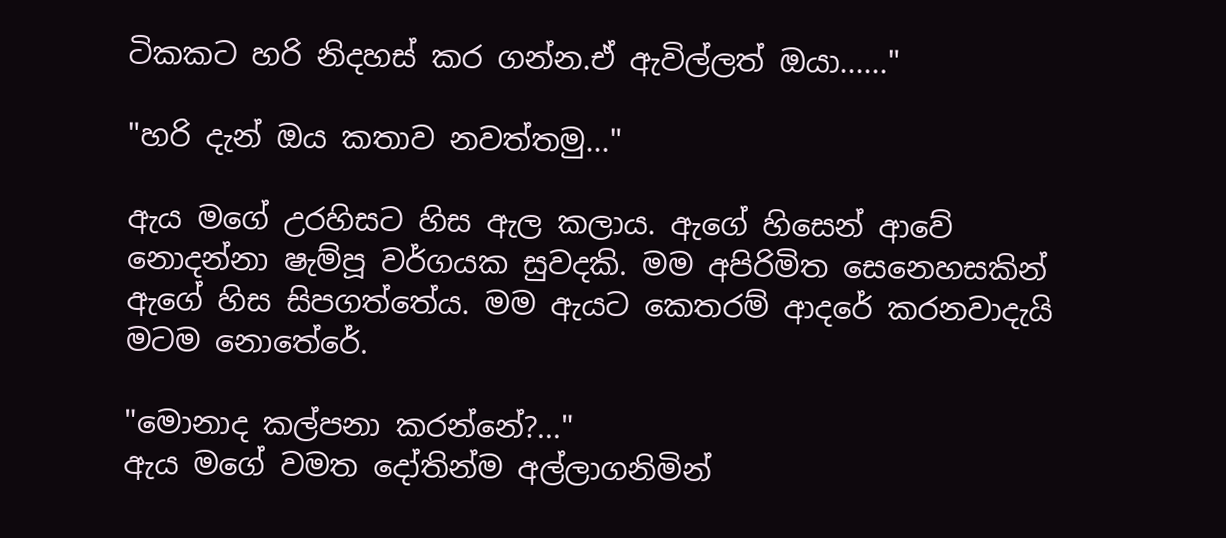ටිකකට හරි නිදහස් කර ගන්න.ඒ ඇවිල්ලත් ඔයා......"

"හරි දැන් ඔය කතාව නවත්තමු..."

ඇය මගේ උරහිසට හිස ඇල කලාය. ඇගේ හිසෙන් ආවේ නොදන්නා ෂැම්පූ වර්ගයක සුවදකි. මම අපිරිමිත සෙනෙහසකින් ඇගේ හිස සිපගත්තේය. මම ඇයට කෙතරම් ආදරේ කරනවාදැයි මටම නොතේරේ.

"මොනාද කල්පනා කරන්නේ?..."
ඇය මගේ වමත දෝතින්ම අල්ලාගනිමින්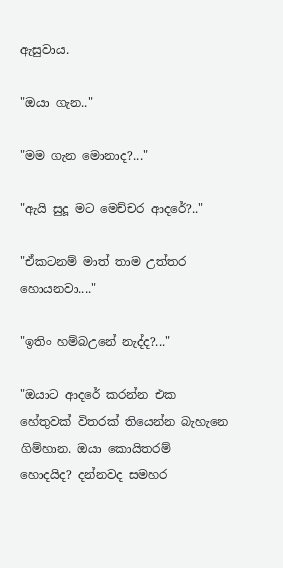ඇසුවාය.

"ඔයා ගැන.."

"මම ගැන මොනාද?..."

"ඇයි සුදූ මට මෙච්චර ආදරේ?.."

"ඒකටනම් මාත් තාම උත්තර හොයනවා...."

"ඉතිං හම්බඋනේ නැද්ද?..."

"ඔයාට ආදරේ කරන්න එක හේතුවක් විතරක් තියෙන්න බැහැනෙ ගිම්හාන. ඔයා කොයිතරම් හොදයිද? දන්නවද සමහර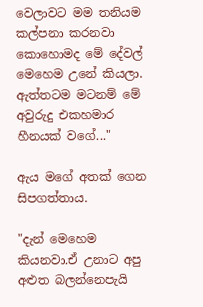වෙලාවට මම තනියම කල්පනා කරනවා කොහොමද මේ දේවල් මෙහෙම උනේ කියලා. ඇත්තටම මටනම් මේ අවුරුදු එකහමාර හීනයක් වගේ..."

ඇය මගේ අතක් ගෙන සිපගත්තාය.

"දැන් මෙහෙම කියනවා.ඒ උනාට අපු අළුත බලන්නෙපැයි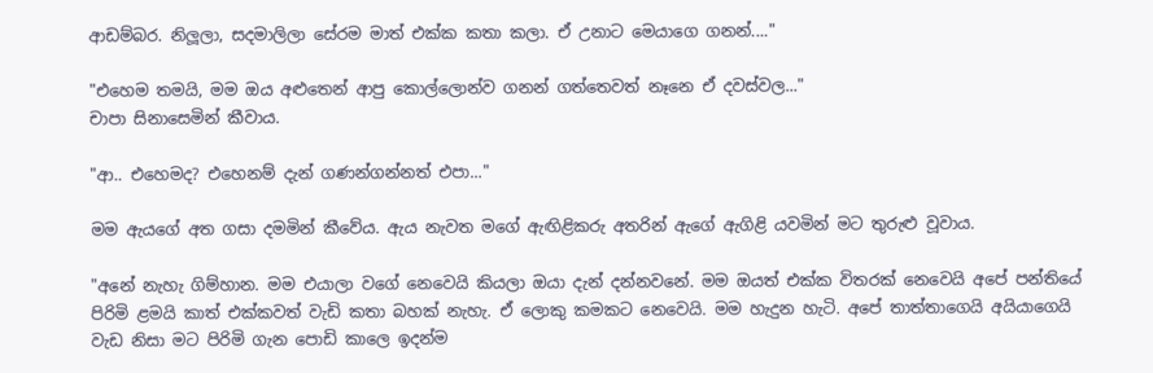ආඩම්බර. නිලූලා, සදමාලිලා සේරම මාත් එක්ක කතා කලා. ඒ උනාට මෙයාගෙ ගනන්...."

"එහෙම තමයි, මම ඔය අළුතෙන් ආපු කොල්ලොන්ව ගනන් ගත්තෙවත් නෑනෙ ඒ දවස්වල..."
චාපා සිනාසෙමින් කීවාය.

"ආ.. එහෙමද? එහෙනම් දැන් ගණන්ගන්නත් එපා..."

මම ඇයගේ අත ගසා දමමින් කීවේය. ඇය නැවත මගේ ඇඟිළිකරු අතරින් ඇගේ ඇගිළි යවමින් මට තුරුළු වූවාය.

"අනේ නැහැ ගිම්හාන. මම එයාලා වගේ නෙවෙයි කියලා ඔයා දැන් දන්නවනේ. මම ඔයත් එක්ක විතරක් නෙවෙයි අපේ පන්තියේ පිරිමි ළමයි කාත් එක්කවත් වැඩි කතා බහක් නැහැ. ඒ ලොකු කමකට නෙවෙයි. මම හැදුන හැටි. අපේ තාත්තාගෙයි අයියාගෙයි වැඩ නිසා මට පිරිමි ගැන පොඩි කාලෙ ඉදන්ම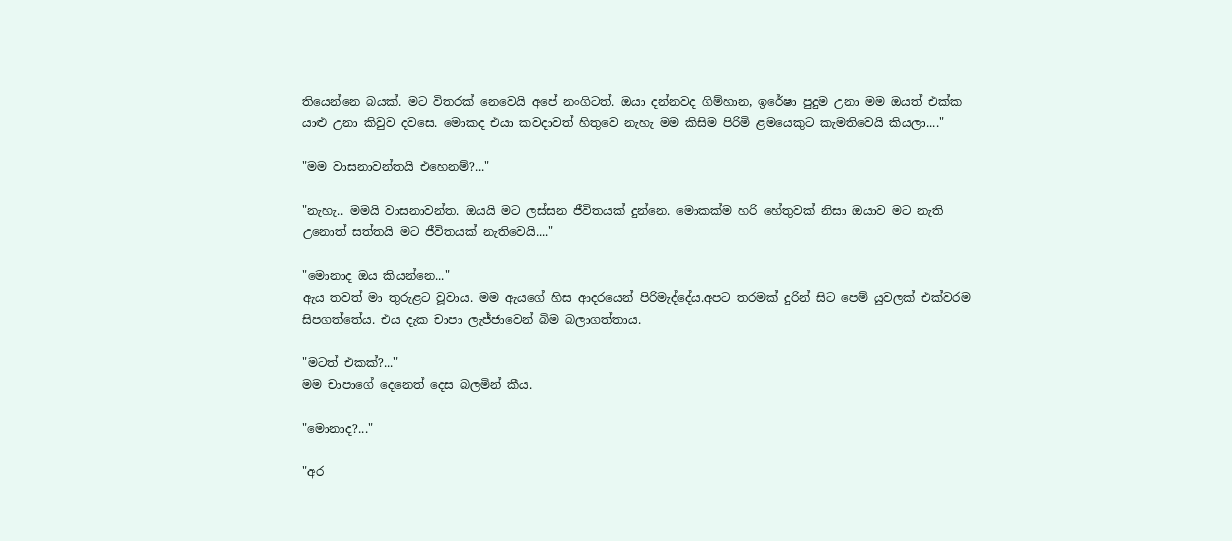තියෙන්නෙ බයක්. මට විතරක් නෙවෙයි අපේ නංගිටත්. ඔයා දන්නවද ගිම්හාන, ඉරේෂා පුදුම උනා මම ඔයත් එක්ක යාළු උනා කිවුව දවසෙ. මොකද එයා කවදාවත් හිතුවෙ නැහැ මම කිසිම පිරිමි ළමයෙකුට කැමතිවෙයි කියලා...."

"මම වාසනාවන්තයි එහෙනම්?..."

"නැහැ.. මමයි වාසනාවන්ත. ඔයයි මට ලස්සන ජීවිතයක් දුන්නෙ. මොකක්ම හරි හේතුවක් නිසා ඔයාව මට නැති උනොත් සත්තයි මට ජීවිතයක් නැතිවෙයි...."

"මොනාද ඔය කියන්නෙ..."
ඇය තවත් මා තුරුළට වූවාය. මම ඇයගේ හිස ආදරයෙන් පිරිමැද්දේය.අපට තරමක් දුරින් සිට පෙම් යුවලක් එක්වරම සිපගත්තේය. එය දැක චාපා ලැජ්ජාවෙන් බිම බලාගත්තාය.

"මටත් එකක්?..."
මම චාපාගේ දෙනෙත් දෙස බලමින් කීය.

"මොනාද?..."

"අර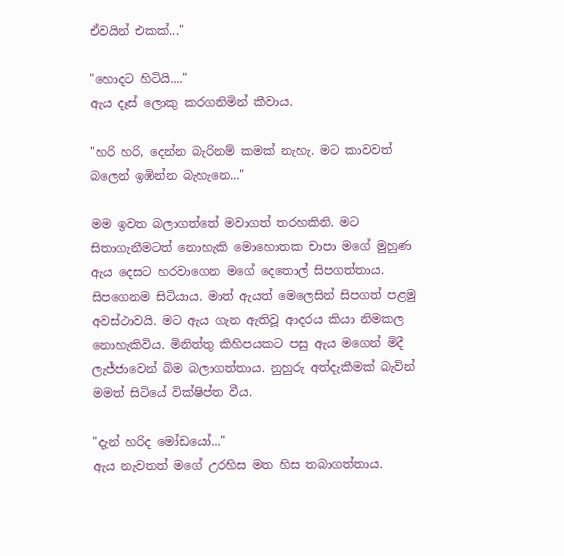ඒවයින් එකක්..."

"හොදට හිටියි...."
ඇය දෑස් ලොකු කරගනිමින් කීවාය.

"හරි හරි, දෙන්න බැරිනම් කමක් නැහැ. මට කාවවත් බලෙන් ඉඹින්න බැහැනෙ..."

මම ඉවත බලාගත්තේ මවාගත් තරහකිනි. මට සිතාගැනීමටත් නොහැකි මොහොතක චාපා මගේ මුහුණ ඇය දෙසට හරවාගෙන මගේ දෙතොල් සිපගත්තාය. සිපගෙනම සිටියාය. මාත් ඇයත් මෙලෙසින් සිපගත් පළමු අවස්ථාවයි. මට ඇය ගැන ඇතිවූ ආදරය කියා නිමකල නොහැකිවිය. මිනිත්තු කිහිපයකට පසු ඇය මගෙන් මිදී ලැජ්ජාවෙන් බිම බලාගත්තාය. නුහුරු අත්දැකීමක් බැවින් මමත් සිටියේ වික්ෂිප්ත වීය.

"දැන් හරිද මෝඩයෝ..."
ඇය නැවතත් මගේ උරහිස මත හිස තබාගත්තාය.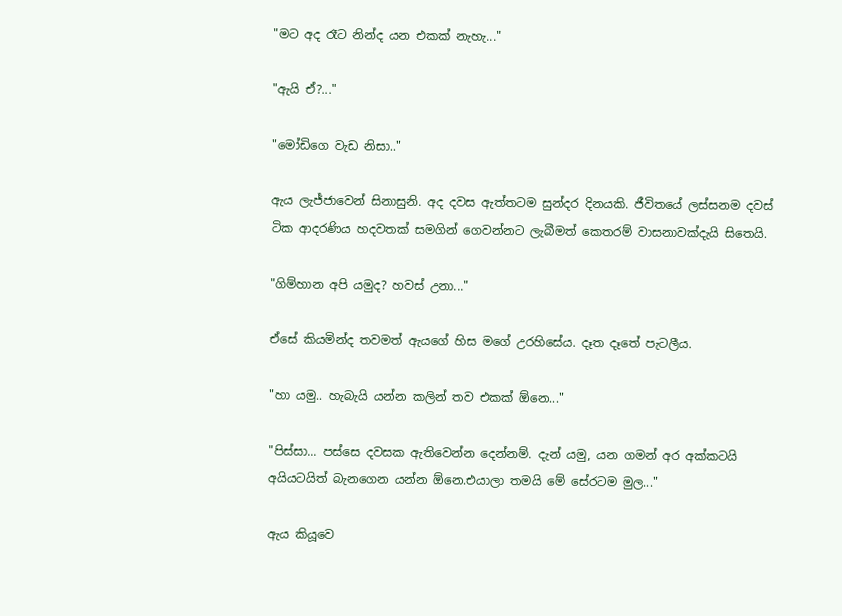"මට අද රෑට නින්ද යන එකක් නැහැ..."

"ඇයි ඒ?..."

"මෝඩිගෙ වැඩ නිසා.."

ඇය ලැජ්ජාවෙන් සිනාසුනි. අද දවස ඇත්තටම සුන්දර දිනයකි. ජීවිතයේ ලස්සනම දවස් ටික ආදරණිය හදවතක් සමගින් ගෙවන්නට ලැබීමත් කෙතරම් වාසනාවක්දැයි සිතෙයි.

"ගිම්හාන අපි යමුද? හවස් උනා..."

ඒසේ කියමින්ද තවමත් ඇයගේ හිස මගේ උරහිසේය. දෑත දෑතේ පැටලීය.

"හා යමු.. හැබැයි යන්න කලින් තව එකක් ඕනෙ..."

"පිස්සා... පස්සෙ දවසක ඇතිවෙන්න දෙන්නම්. දැන් යමු, යන ගමන් අර අක්කටයි අයියටයිත් බැනගෙන යන්න ඕනෙ.එයාලා තමයි මේ සේරටම මුල..."

ඇය කියූවෙ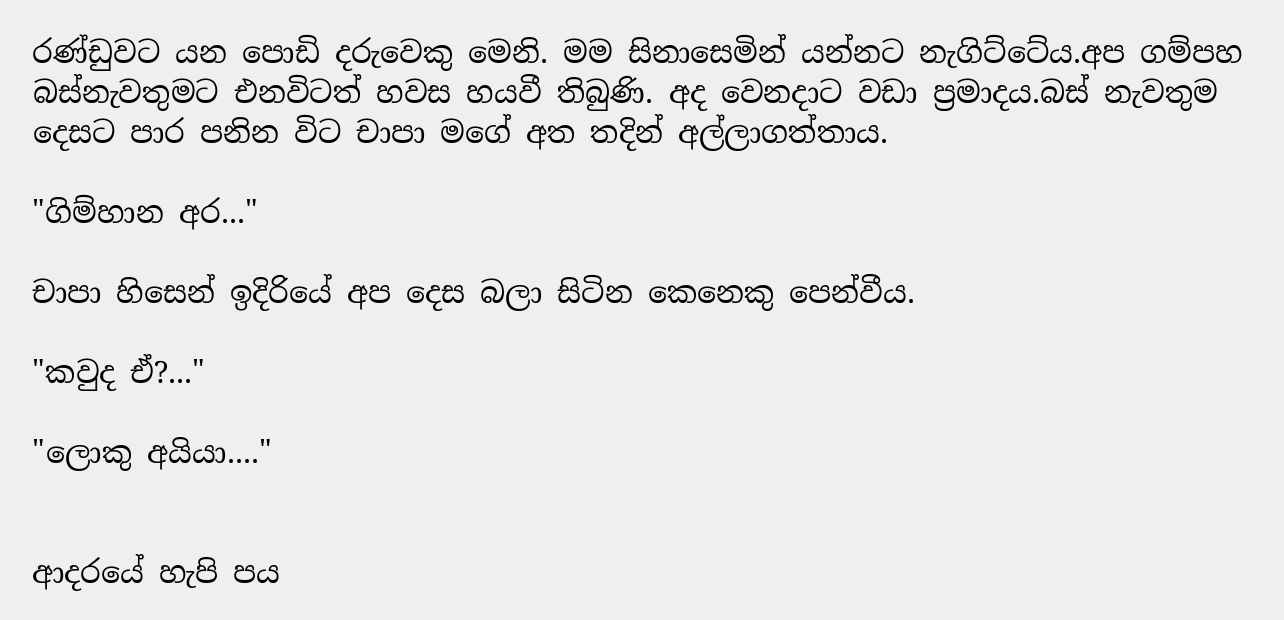රණ්ඩුවට යන පොඩි දරුවෙකු මෙනි. මම සිනාසෙමින් යන්නට නැගිට්ටේය.අප ගම්පහ බස්නැවතුමට එනවිටත් හවස හයවී තිබුණි. අද වෙනදාට වඩා ප්‍රමාදය.බස් නැවතුම දෙසට පාර පනින විට චාපා මගේ අත තදින් අල්ලාගත්තාය.

"ගිම්හාන අර..."

චාපා හිසෙන් ඉදිරියේ අප දෙස බලා සිටින කෙනෙකු පෙන්වීය.

"කවුද ඒ?..."

"ලොකු අයියා...."


ආදරයේ හැපි පය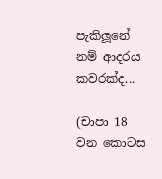පැකිලූනේ නම් ආදරය කවරක්ද...

(චාපා 18 වන කොටස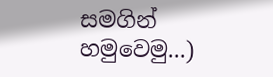සමගින් හමුවෙමු...)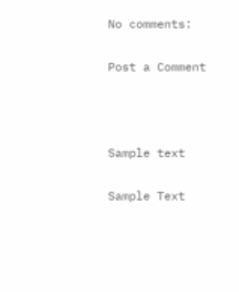No comments:

Post a Comment



Sample text

Sample Text